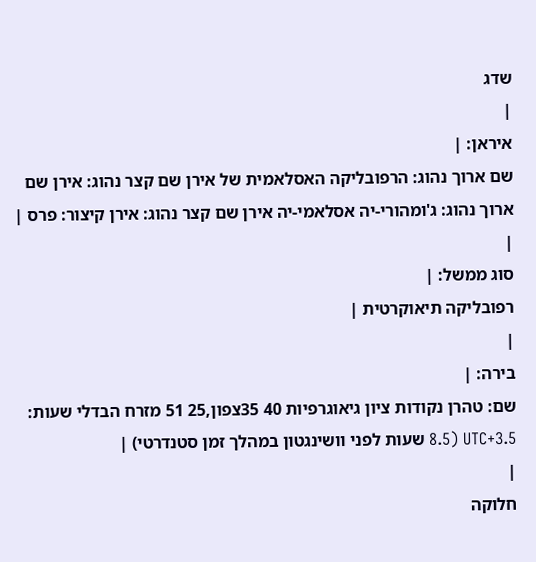שדג
|
איראן: |
שם ארוך נהוג: הרפובליקה האסלאמית של אירן שם קצר נהוג: אירן שם ארוך נהוג: ג'ומהורי-יה אסלאמי-יה אירן שם קצר נהוג: אירן קיצור: פרס |
|
סוג ממשל: |
רפובליקה תיאוקרטית |
|
בירה: |
שם: טהרן נקודות ציון גיאוגרפיות 40 35צפון,25 51 מזרח הבדלי שעות: 3.5+UTC (8.5 שעות לפני וושינגטון במהלך זמן סטנדרטי) |
|
חלוקה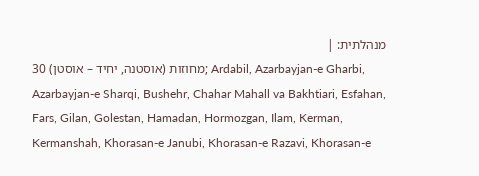מנהלתית: |
30 מחוזות (אוסטנה, יחיד – אוסטן); Ardabil, Azarbayjan-e Gharbi, Azarbayjan-e Sharqi, Bushehr, Chahar Mahall va Bakhtiari, Esfahan, Fars, Gilan, Golestan, Hamadan, Hormozgan, Ilam, Kerman, Kermanshah, Khorasan-e Janubi, Khorasan-e Razavi, Khorasan-e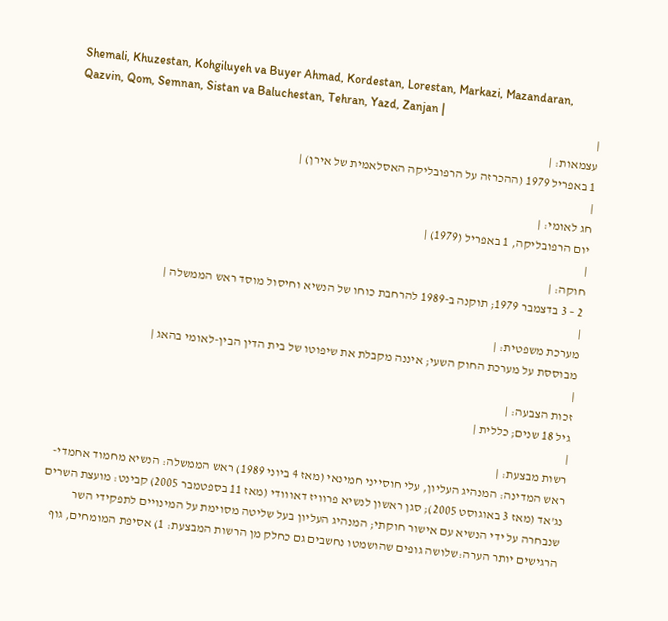Shemali, Khuzestan, Kohgiluyeh va Buyer Ahmad, Kordestan, Lorestan, Markazi, Mazandaran, Qazvin, Qom, Semnan, Sistan va Baluchestan, Tehran, Yazd, Zanjan |
|
עצמאות: |
1 באפריל 1979 (ההכרזה על הרפובליקה האסלאמית של אירן) |
|
חג לאומי: |
יום הרפובליקה, 1 באפריל (1979) |
|
חוקה: |
2 – 3 בדצמבר 1979; תוקנה ב-1989 להרחבת כוחו של הנשיא וחיסול מוסד ראש הממשלה |
|
מערכת משפטית: |
מבוססת על מערכת החוק השעי; איננה מקבלת את שיפוטו של בית הדין הבין-לאומי בהאג |
|
זכות הצבעה: |
גיל 18 שנים; כללית |
|
רשות מבצעת: |
ראש המדינה: המנהיג העליון, עלי חוסייני חמינאי (מאז 4 ביוני 1989) ראש הממשלה: הנשיא מחמוד אחמדי-נג'אד (מאז 3 באוגוסט 2005); סגן ראשון לנשיא פרוויז דאווודי (מאז 11 בספטמבר 2005) קבינט: מועצת השרים שנבחרה על ידי הנשיא עם אישור חוקתי; המנהיג העליון בעל שליטה מסוימת על המינויים לתפקידי השר הרגישים יותר הערה:שלושה גופים שהושמטו נחשבים גם כחלק מן הרשות המבצעת: 1) אסיפת המומחים, גוף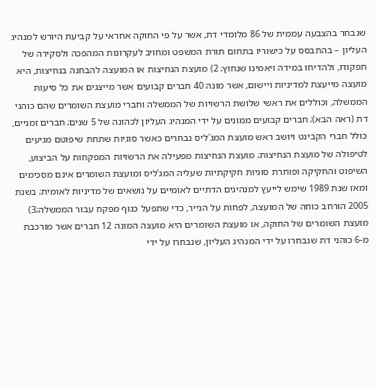שנבחר בהצבעה עממית של 86 מלומדי דת, אשר על פי החוקה אחראי על קביעת היורש למנהיג העליון – בהתבסס על כישוריו בתחום תורת המשפט ומחויב לעקרונות המהפכה ולסקירה של תפקודו, ולהדיחו במידה ויאמינו שנחוץ; 2) מועצת הנחיצות או המועצה להבחנה בנחיצות, היא מועצה מייעצת למדיניות ויישום, אשר מונה 40 חברים קבועים אשר מייצגים את כל סיעות הממשלה, וכוללים את ראשי שלושת הרשויות של הממשלה וחברי מועצת השומרים שהם כוהני דת (ראה הבא); חברים קבועים ממונים על ידי המנהיג העליון לכהונה של 5 שנים; חברים זמניים, כולל חברי הקבינט ויושב ראש מועצת המג'ליס נבחרים כאשר סוגיות שתחת שיפוטם מגיעים לטיפולה של מועצת הנחיצות; מועצת הנחיצות מפעילה את הרשויות המפקחות על הביצוע, השיפוט והחקיקה ופותרת סוגיות חקיקתיות שעליה המג'ליס ומועצת השומרים אינם מסכימים ומאז שנת 1989 שימש לייעץ למנהיגים הדתיים לאומיים על נושאים של מדיניות לאומית; בשנת 2005 הורחב כוחה של המועצה, לפחות על הנייר, כדי שתפעל כגוף מפקח עבור הממשלה;3) מועצת השומרים של החוקה, או מועצת השומרים היא מועצה המונה 12 חברים אשר מורכבת מ-6 כוהני דת שנבחרו על ידי המנהיג העליון, שנבחרו על ידי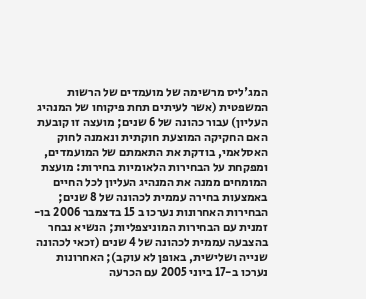המג'ליס מרשימה של מועמדים של הרשות המשפטית (אשר לעיתים תחת פיקוחו של המנהיג העליון) עבור כהונה של 6 שנים; מועצה זו קובעת האם החקיקה המוצעת חוקתית ונאמנה לחוק האסלאמי, בודקת את התאמתם של המועמדים, ומפקחת על הבחירות הלאומיות בחירות: מועצת המומחים ממנה את המנהיג העליון לכל החיים באמצעות בחירה עממית לכהונה של 8 שנים; הבחירות האחרונות נערכו ב 15 בדצמבר 2006 בו-זמנית עם הבחירות המוניצפליות; הנשיא נבחר בהצבעה עממית לכהונה של 4 שנים (זכאי לכהונה שנייה ושלישית, באופן לא עוקב); האחרונות נערכו ב-17 ביוני 2005 עם הכרעה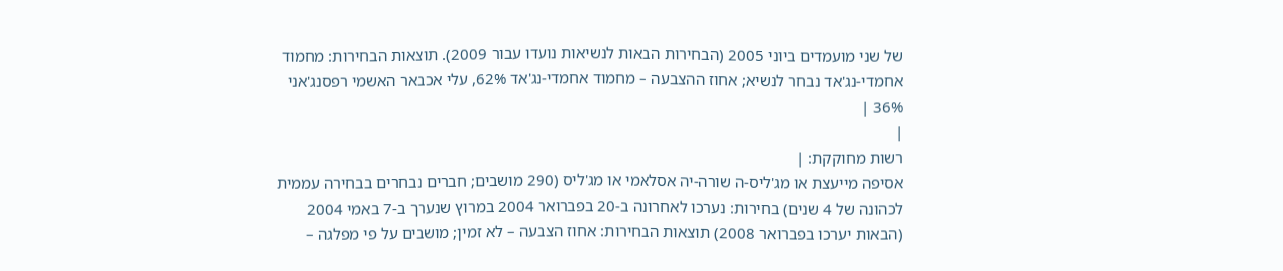של שני מועמדים ביוני 2005 (הבחירות הבאות לנשיאות נועדו עבור 2009). תוצאות הבחירות: מחמוד אחמדי-נג'אד נבחר לנשיא; אחוז ההצבעה – מחמוד אחמדי-נג'אד 62%, עלי אכבאר האשמי רפסנג'אני 36% |
|
רשות מחוקקת: |
אסיפה מייעצת או מג'ליס-ה שורה-יה אסלאמי או מג'ליס (290 מושבים; חברים נבחרים בבחירה עממית לכהונה של 4 שנים) בחירות: נערכו לאחרונה ב-20 בפברואר 2004 במרוץ שנערך ב-7 באמי 2004 (הבאות יערכו בפברואר 2008) תוצאות הבחירות: אחוז הצבעה – לא זמין; מושבים על פי מפלגה –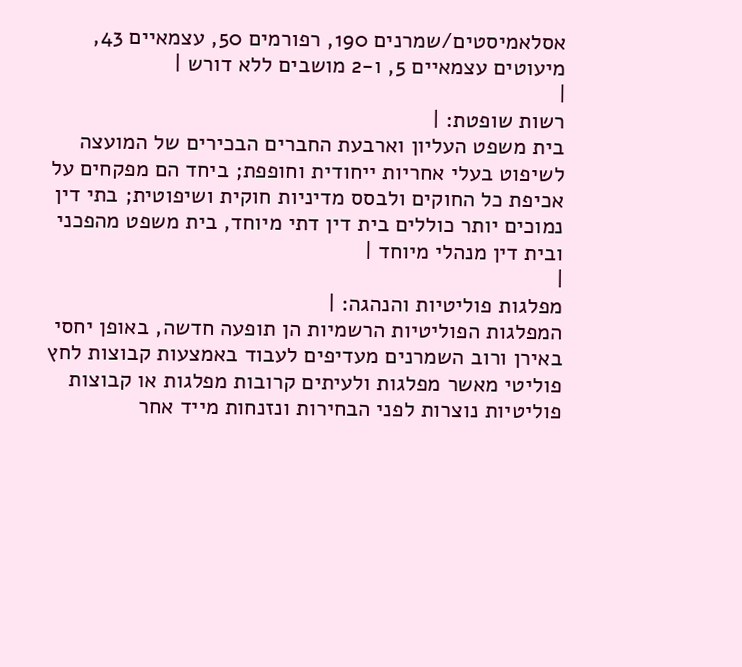אסלאמיסטים/שמרנים 190, רפורמים 50, עצמאיים 43, מיעוטים עצמאיים 5, ו-2 מושבים ללא דורש |
|
רשות שופטת: |
בית משפט העליון וארבעת החברים הבכירים של המועצה לשיפוט בעלי אחריות ייחודית וחופפת; ביחד הם מפקחים על אכיפת כל החוקים ולבסס מדיניות חוקית ושיפוטית; בתי דין נמוכים יותר כוללים בית דין דתי מיוחד, בית משפט מהפכני ובית דין מנהלי מיוחד |
|
מפלגות פוליטיות והנהגה: |
המפלגות הפוליטיות הרשמיות הן תופעה חדשה, באופן יחסי באירן ורוב השמרנים מעדיפים לעבוד באמצעות קבוצות לחץ פוליטי מאשר מפלגות ולעיתים קרובות מפלגות או קבוצות פוליטיות נוצרות לפני הבחירות ונזנחות מייד אחר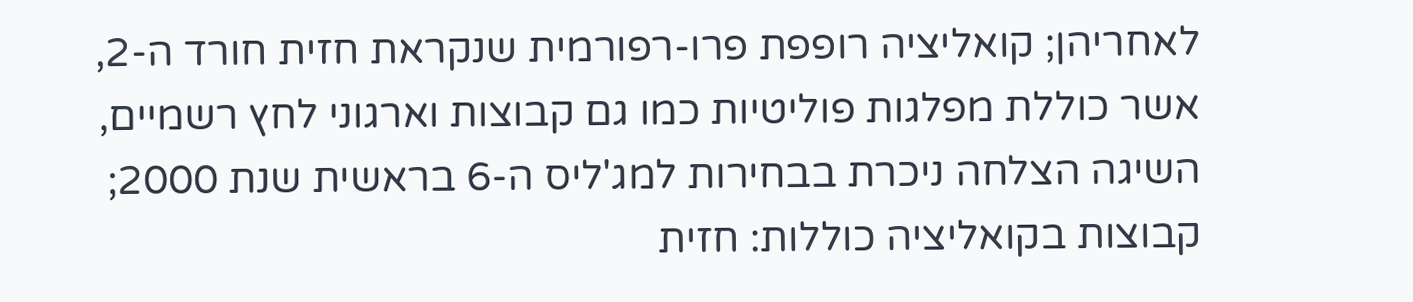לאחריהן; קואליציה רופפת פרו-רפורמית שנקראת חזית חורד ה-2, אשר כוללת מפלגות פוליטיות כמו גם קבוצות וארגוני לחץ רשמיים, השיגה הצלחה ניכרת בבחירות למג'ליס ה-6 בראשית שנת 2000; קבוצות בקואליציה כוללות: חזית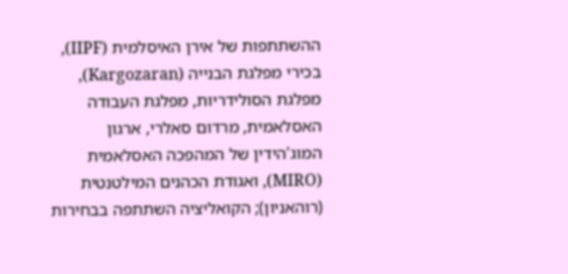ההשתתפות של אירן האיסלמית (IIPF), בכירי מפלגת הבנייה (Kargozaran), מפלגת הסולידריות, מפלגת העבודה האסלאמית, מרדום סאלרי, ארגון המוג'הידין של המהפכה האסלאמית (MIRO), ואגודת הכהנים המילטנטית (רוהאניון); הקואליציה השתתפה בבחירות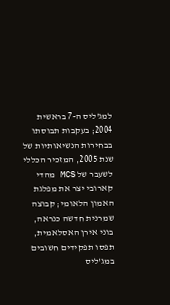למג'ליס ה-7 בראשית 2004; בעקבות תבוסתו בבחירות הנשיאותיות של שנת 2005, המזכיר הכללי לשעבר של MCS מהדי קארובי יצר את מפלגת האמון הלאומי; קבוצה שמרנית חדשה כנראה, בוני אירן האסלאמית, תפסו תפקידים חשובים במג'ליס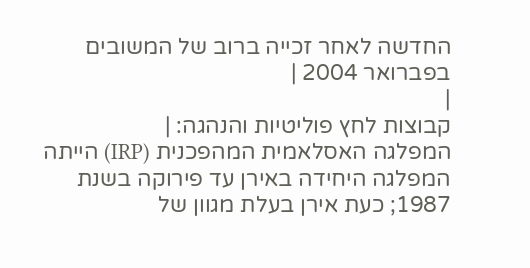החדשה לאחר זכייה ברוב של המשובים בפברואר 2004 |
|
קבוצות לחץ פוליטיות והנהגה: |
המפלגה האסלאמית המהפכנית (IRP) הייתה המפלגה היחידה באירן עד פירוקה בשנת 1987; כעת אירן בעלת מגוון של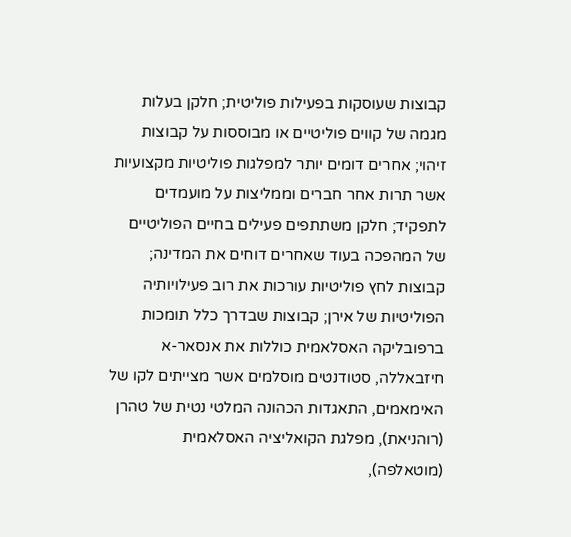קבוצות שעוסקות בפעילות פוליטית; חלקן בעלות מגמה של קווים פוליטיים או מבוססות על קבוצות זיהוי; אחרים דומים יותר למפלגות פוליטיות מקצועיות אשר תרות אחר חברים וממליצות על מועמדים לתפקיד; חלקן משתתפים פעילים בחיים הפוליטיים של המהפכה בעוד שאחרים דוחים את המדינה; קבוצות לחץ פוליטיות עורכות את רוב פעילויותיה הפוליטיות של אירן; קבוצות שבדרך כלל תומכות ברפובליקה האסלאמית כוללות את אנסאר-א חיזבאללה, סטודנטים מוסלמים אשר מצייתים לקו של האימאמים, התאגדות הכהונה המלטי נטית של טהרן (רוהניאת), מפלגת הקואליציה האסלאמית (מוטאלפה),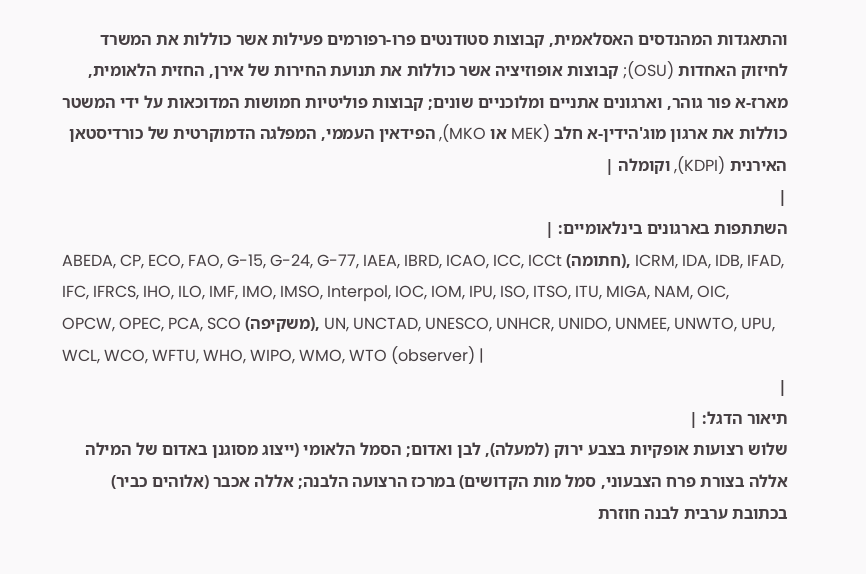והתאגדות המהנדסים האסלאמית, קבוצות סטודנטים פרו-רפורמים פעילות אשר כוללות את המשרד לחיזוק האחדות (OSU); קבוצות אופוזיציה אשר כוללות את תנועת החירות של אירן, החזית הלאומית, מארז-א פור גוהר, וארגונים אתניים ומלוכניים שונים; קבוצות פוליטיות חמושות המדוכאות על ידי המשטר כוללות את ארגון מוג'הידין-א חלב (MEK או MKO), הפידאין העממי, המפלגה הדמוקרטית של כורדיסטאן האירנית (KDPI), וקומלה |
|
השתתפות בארגונים בינלאומיים: |
ABEDA, CP, ECO, FAO, G-15, G-24, G-77, IAEA, IBRD, ICAO, ICC, ICCt (חתומה), ICRM, IDA, IDB, IFAD, IFC, IFRCS, IHO, ILO, IMF, IMO, IMSO, Interpol, IOC, IOM, IPU, ISO, ITSO, ITU, MIGA, NAM, OIC, OPCW, OPEC, PCA, SCO (משקיפה), UN, UNCTAD, UNESCO, UNHCR, UNIDO, UNMEE, UNWTO, UPU, WCL, WCO, WFTU, WHO, WIPO, WMO, WTO (observer) |
|
תיאור הדגל: |
שלוש רצועות אופקיות בצבע ירוק (למעלה), לבן ואדום; הסמל הלאומי (ייצוג מסוגנן באדום של המילה אללה בצורת פרח הצבעוני, סמל מות הקדושים) במרכז הרצועה הלבנה; אללה אכבר (אלוהים כביר) בכתובת ערבית לבנה חוזרת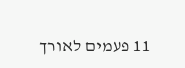11 פעמים לאורך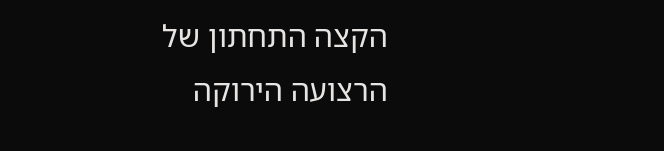הקצה התחתון של הרצועה הירוקה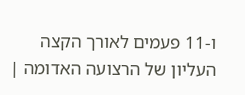ו-11 פעמים לאורך הקצה העליון של הרצועה האדומה |